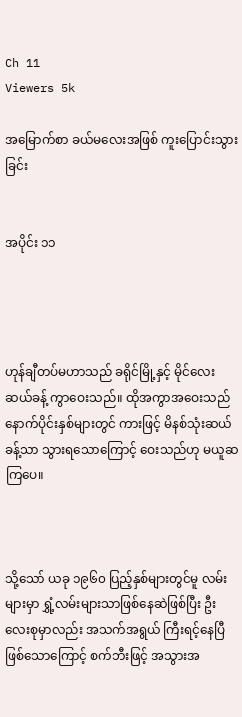Ch 11
Viewers 5k

အမြောက်စာ ခယ်မလေးအဖြစ် ကူးပြောင်းသွားခြင်း


အပိုင်း ၁၁




ဟုန်ချီတပ်မဟာသည် ခရိုင်မြို့နှင့် မိုင်လေးဆယ်ခန့် ကွာဝေးသည်။ ထိုအကွာအဝေးသည် နောက်ပိုင်းနှစ်များတွင် ကားဖြင့် မိနစ်သုံးဆယ်ခန့်သာ သွားရသောကြောင့် ဝေးသည်ဟု မယူဆကြပေ။



သို့သော် ယခု ၁၉၆၀ ပြည့်နှစ်များတွင်မူ လမ်းများမှာ ရွှံ့လမ်းများသာဖြစ်နေဆဲဖြစ်ပြီး ဦးလေးစုမှာလည်း အသက်အရွယ် ကြီးရင့်နေပြီဖြစ်သောကြောင့် စက်ဘီးဖြင့် အသွားအ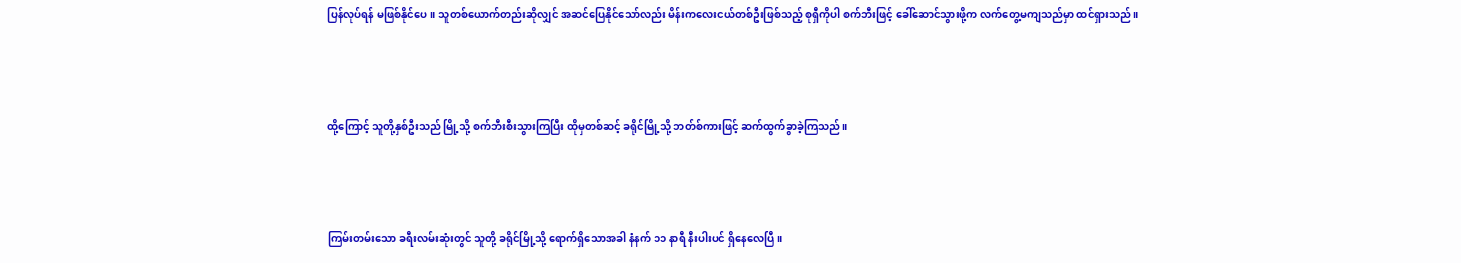ပြန်လုပ်ရန် မဖြစ်နိုင်ပေ။ သူတစ်ယောက်တည်းဆိုလျှင် အဆင်ပြေနိုင်သော်လည်း မိန်းကလေးငယ်တစ်ဦးဖြစ်သည့် စုရှီကိုပါ စက်ဘီးဖြင့် ခေါ်ဆောင်သွားဖို့က လက်တွေ့မကျသည်မှာ ထင်ရှားသည်။



ထို့ကြောင့် သူတို့နှစ်ဦးသည် မြို့သို့ စက်ဘီးစီးသွားကြပြီး ထိုမှတစ်ဆင့် ခရိုင်မြို့သို့ ဘတ်စ်ကားဖြင့် ဆက်ထွက်ခွာခဲ့ကြသည်။



ကြမ်းတမ်းသော ခရီးလမ်းဆုံးတွင် သူတို့ ခရိုင်မြို့သို့ ရောက်ရှိသောအခါ နံနက် ၁၁ နာရီ နီးပါးပင် ရှိနေလေပြီ။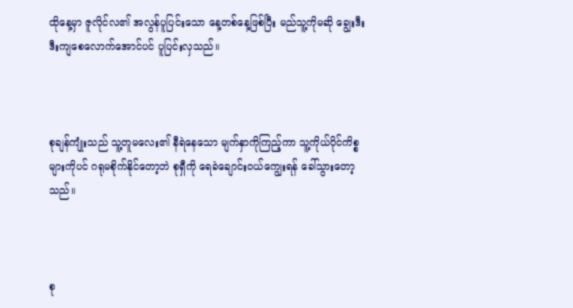ထိုနေ့မှာ ဇူလိုင်လ၏ အလွန်ပူပြင်းသော နေ့တစ်နေ့ဖြစ်ပြီး မည်သူ့ကိုမဆို ချွေးဒီးဒီးကျစေလောက်အောင်ပင် ပူပြင်းလှသည်။



စုချန်ကျုံးသည် သူ့တူမလေး၏ နီရဲနေသော မျက်နှာကိုကြည့်ကာ သူ့ကိုယ်ပိုင်ကိစ္စများကိုပင် ဂရုမစိုက်နိုင်တော့ဘဲ စုရှီကို ရေခဲချောင်းဝယ်ကျွေးရန် ခေါ်သွားတော့သည်။



စု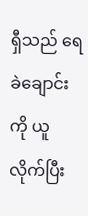ရှီသည် ရေခဲချောင်းကို ယူလိုက်ပြီး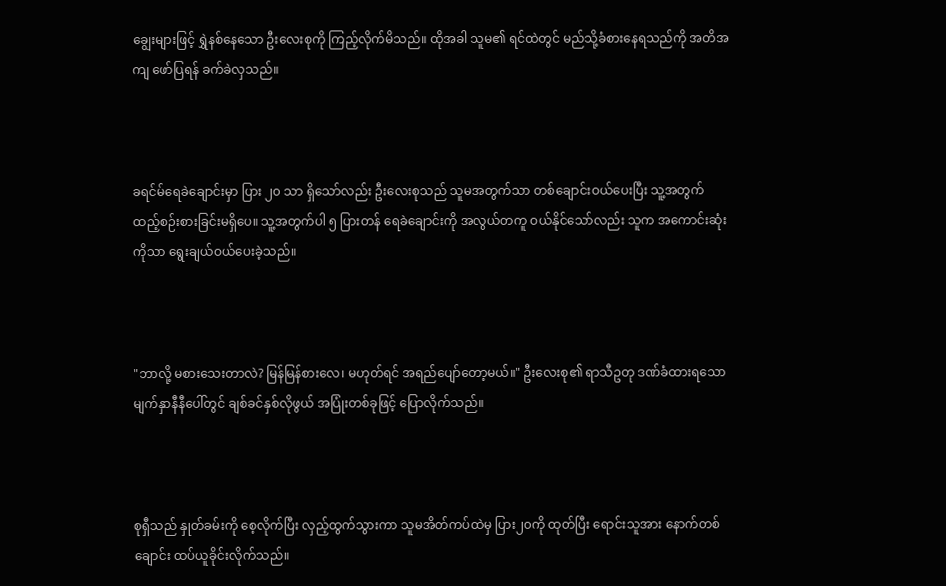ချွေးများဖြင့် ရွှဲနစ်နေသော ဦးလေးစုကို ကြည့်လိုက်မိသည်။ ထိုအခါ သူမ၏ ရင်ထဲတွင် မည်သို့ခံစားနေရသည်ကို အတိအကျ ဖော်ပြရန် ခက်ခဲလှသည်။



ခရင်မ်ရေခဲချောင်းမှာ ပြား ၂၀ သာ ရှိသော်လည်း ဦးလေးစုသည် သူမအတွက်သာ တစ်ချောင်းဝယ်ပေးပြီး သူ့အတွက် ထည့်စဉ်းစားခြင်းမရှိပေ။ သူ့အတွက်ပါ ၅ ပြားတန် ရေခဲချောင်းကို အလွယ်တကူ ဝယ်နိုင်သော်လည်း သူက အကောင်းဆုံးကိုသာ ရွေးချယ်ဝယ်ပေးခဲ့သည်။



"ဘာလို့ မစားသေးတာလဲ? မြန်မြန်စားလေ၊ မဟုတ်ရင် အရည်ပျော်တော့မယ်။" ဦးလေးစု၏ ရာသီဥတု ဒဏ်ခံထားရသော မျက်နှာနီနီပေါ်တွင် ချစ်ခင်နှစ်လိုဖွယ် အပြုံးတစ်ခုဖြင့် ပြောလိုက်သည်။



စုရှီသည် နှုတ်ခမ်းကို စေ့လိုက်ပြီး လှည့်ထွက်သွားကာ သူမအိတ်ကပ်ထဲမှ ပြား၂၀ကို ထုတ်ပြီး ရောင်းသူအား နောက်တစ်ချောင်း ထပ်ယူခိုင်းလိုက်သည်။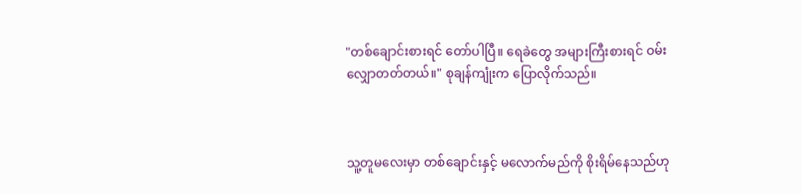"တစ်ချောင်းစားရင် တော်ပါပြီ။ ရေခဲတွေ အများကြီးစားရင် ဝမ်းလျှောတတ်တယ်။" စုချန်ကျုံးက ပြောလိုက်သည်။



သူ့တူမလေးမှာ တစ်ချောင်းနှင့် မလောက်မည်ကို စိုးရိမ်နေသည်ဟု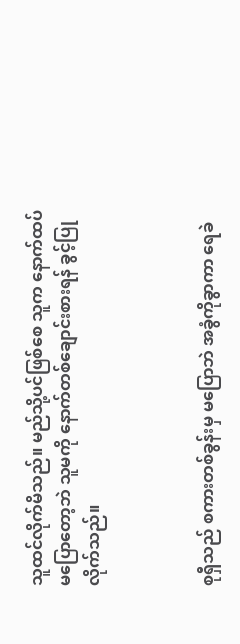သူထင်လိုက်မိသည်။ မည်သို့ပင်ဖြစ်စေ သူက နောက်ထပ်မပြောတော့ဘဲ သူမကို နောက်တစ်ချောင်းစားရန် ခွင့်ပြုလိုက်သည်။



စုရှီသည် စကားတစ်ခွန်းမှ မပြောဘဲ အခွံကိုခွာကာ ရေခဲ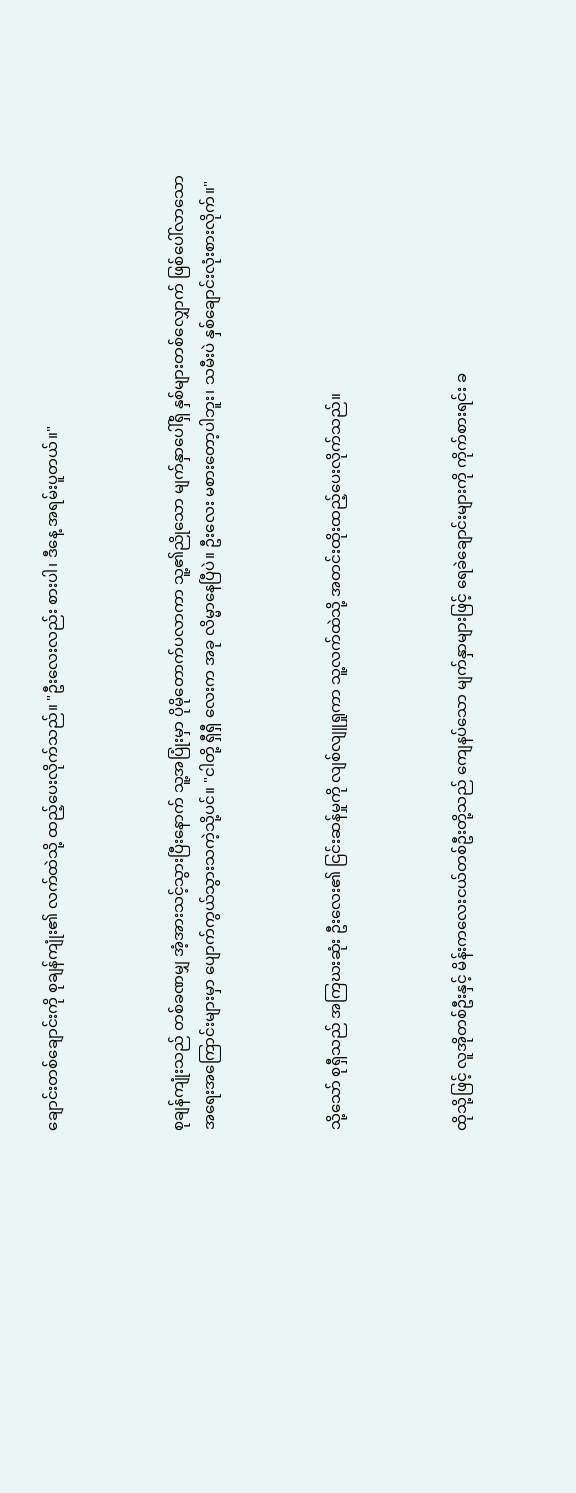ချောင်းတစ်ချောင်းကို စုချန်ကျုံး၏ လက်ထဲသို့ ထည့်ပေးလိုက်သည်။ "ဦးလေးလည်း စားပါ၊ ဒီနေ့ အရမ်းပူတယ်။"



စုချန်ကျုံးသည် တစ်ခဏမျှ အံ့အားသင့်သွားပြီးနောက် သူ့အပြုံးမှာ ပိုမိုတောက်ပလာကာ သူ့၏ညိုသော မျက်နှာပေါ်ရှိ နှစ်များတစ်လျှောက် ဖြစ်ပေါ်လာသော အရေးအကြောင်းများမှာ ပျောက်ကွယ်သွားသကဲ့သို့ပင်။ "ငါတို့ ရှီရှီ လေးက အခု လိမ္မာနေပြီပဲ။ ဦးလေး မစားတော့ပါဘူး၊ သမီးပဲ နှစ်ချောင်းလုံးစားလိုက်။"



သို့သော် စုရှီသည် အကြဃးဆုံး ဦးလေး၏ ငြင်းဆန်မှုကို လျစ်လျူရှုကာ သူ့လက်ထဲသို့ အတင်းထိုးထည့်ပေးလိုက်သည်။



ထိုသို့ဖြင့် လူအိုတစ်ဦးနှင့် မိန်းကလေးငယ်တစ်ဦးတို့သည် ကျေနပ်သော မျက်နှာများဖြင့် ရေခဲချောင်းများကို ကိုက်စားရင်း ခ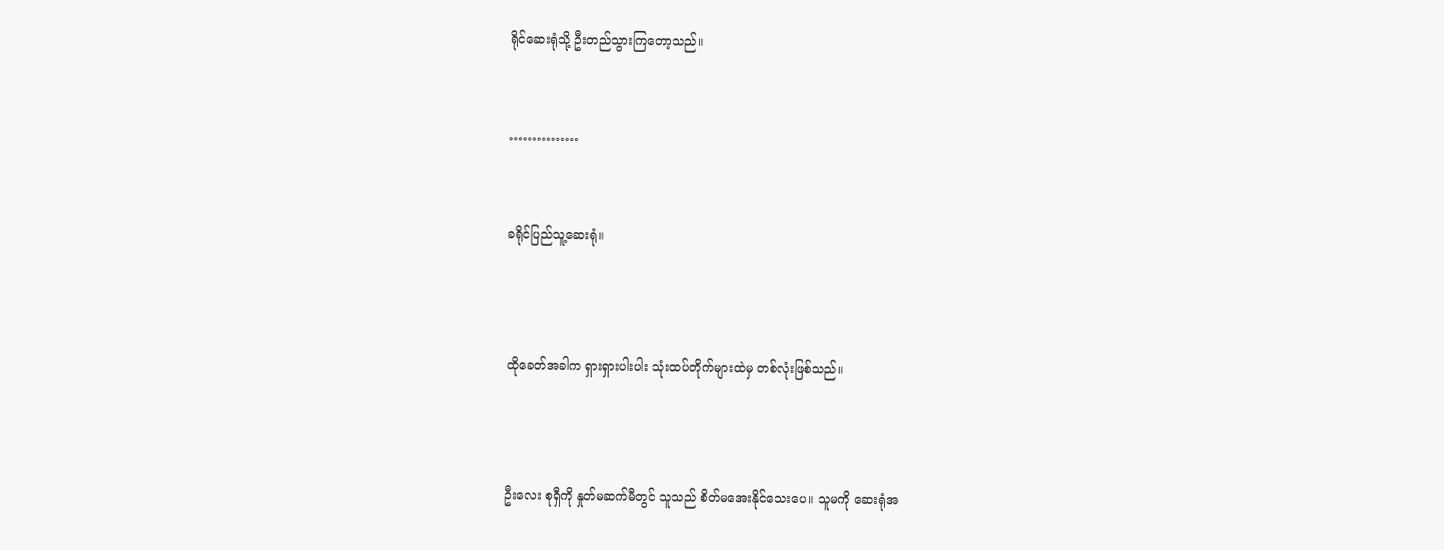ရိုင်ဆေးရုံသို့ ဦးတည်သွားကြတော့သည်။


……………


ခရိုင်ပြည်သူ့ဆေးရုံ။



ထိုခေတ်အခါက ရှားရှားပါးပါး သုံးထပ်တိုက်များထဲမှ တစ်လုံးဖြစ်သည်။



ဦးလေး စုရှီကို နှုတ်မဆက်မီတွင် သူသည် စိတ်မအေးနိုင်သေးပေ။ သူမကို ဆေးရုံအ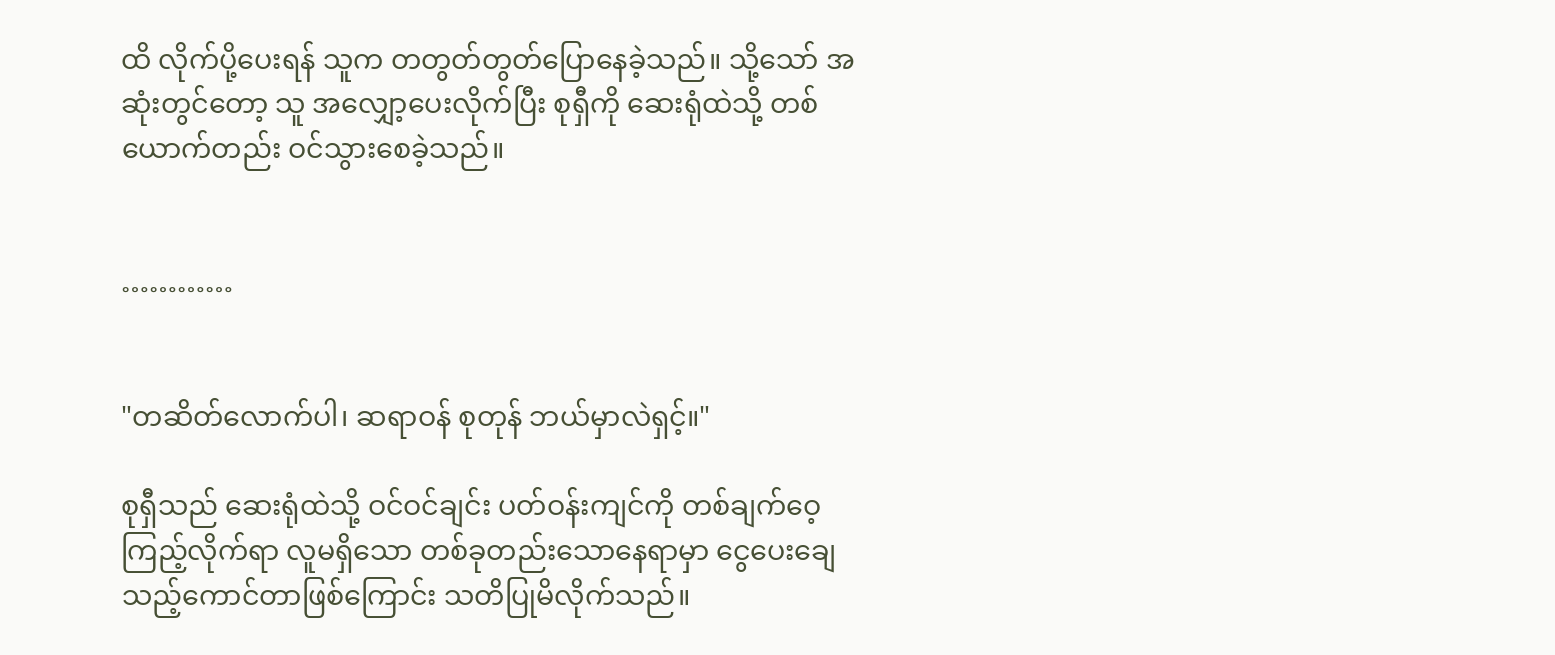ထိ လိုက်ပို့ပေးရန် သူက တတွတ်တွတ်ပြောနေခဲ့သည်။ သို့သော် အဆုံးတွင်တော့ သူ အလျှော့ပေးလိုက်ပြီး စုရှီကို ဆေးရုံထဲသို့ တစ်ယောက်တည်း ဝင်သွားစေခဲ့သည်။


…………


"တဆိတ်လောက်ပါ၊ ဆရာဝန် စုတုန် ဘယ်မှာလဲရှင့်။"

စုရှီသည် ဆေးရုံထဲသို့ ဝင်ဝင်ချင်း ပတ်ဝန်းကျင်ကို တစ်ချက်ဝေ့ကြည့်လိုက်ရာ လူမရှိသော တစ်ခုတည်းသောနေရာမှာ ငွေပေးချေသည့်ကောင်တာဖြစ်ကြောင်း သတိပြုမိလိုက်သည်။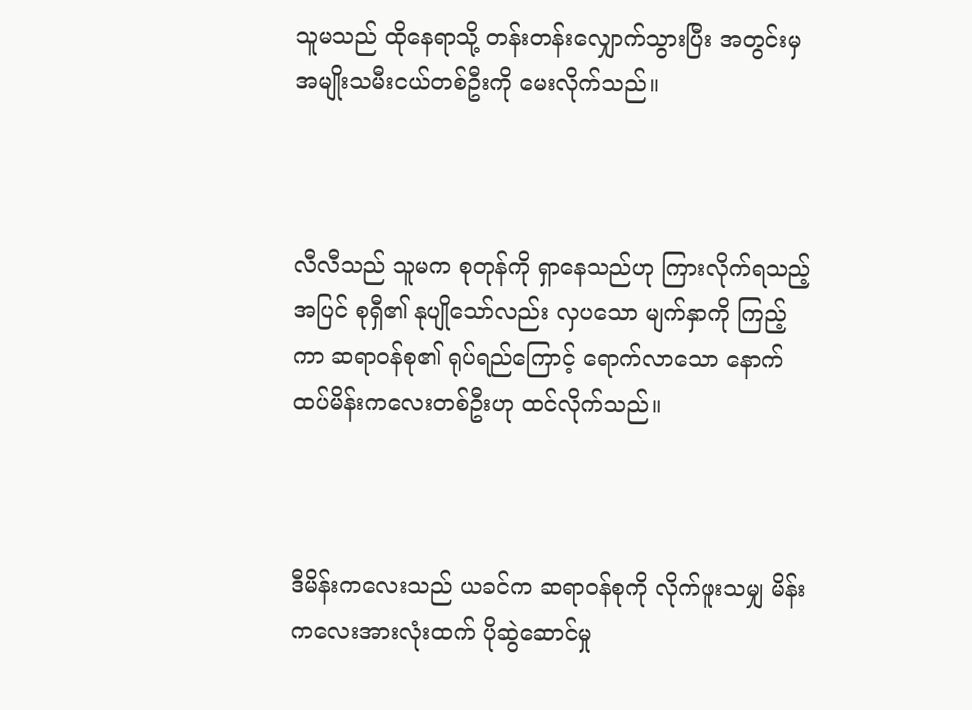သူမသည် ထိုနေရာသို့ တန်းတန်းလျှောက်သွားပြီး အတွင်းမှ အမျိုးသမီးငယ်တစ်ဦးကို မေးလိုက်သည်။



လီလီသည် သူမက စုတုန်ကို ရှာနေသည်ဟု ကြားလိုက်ရသည့်အပြင် စုရှီ၏ နုပျိုသော်လည်း လှပသော မျက်နှာကို ကြည့်ကာ ဆရာဝန်စု၏ ရုပ်ရည်ကြောင့် ရောက်လာသော နောက်ထပ်မိန်းကလေးတစ်ဦးဟု ထင်လိုက်သည်။



ဒီမိန်းကလေးသည် ယခင်က ဆရာဝန်စုကို လိုက်ဖူးသမျှ မိန်းကလေးအားလုံးထက် ပိုဆွဲဆောင်မှု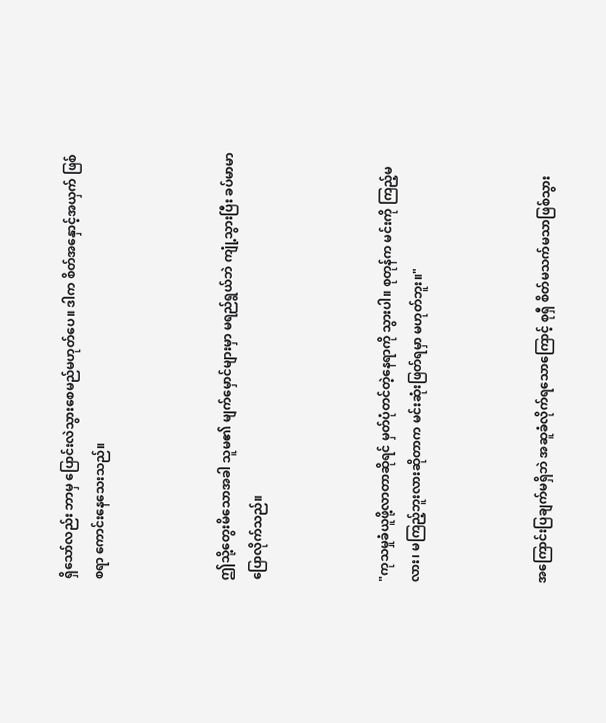ရှိသော်လည်း ဘာမှ ပြောင်းလဲသွားစေမည်မဟုတ်ပေ။ ဒါက စိတ်အနှောင့်အယှက် ဖြစ်စရာ ကောင်းနေသေးသည်။



ဤသို့တွေးမိသောအခါ သူမ၏ မျက်မှောင်များမှာ မရည်ရွယ်ဘဲ ကျုံ့သွားပြီး ခပ်မာမာ ပြောလိုက်သည်။



"ကုသမှုခံယူဖို့လာတာဆိုရင် မှတ်ပုံတင်တဲ့နေရာကို သွားပါ။ စုတုန်က မင်းကို ကြည့်မလား၊ မကြည့်ဘူးလားဆိုတာက မင်းဆုံးဖြတ်ရမှာ မဟုတ်ဘူး။"



အကြောင်းပြချက်မရှိဘဲ အဆူခံလိုက်ရသောကြောင့် စုရှီ စိတ်မသက်မသာဖြစ်သွား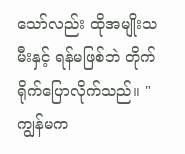သော်လည်း ထိုအမျိုးသမီးနှင့် ရန်မဖြစ်ဘဲ တိုက်ရိုက်ပြောလိုက်သည်။ "ကျွန်မက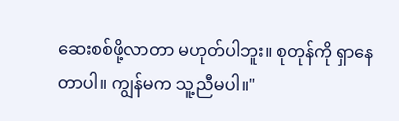ဆေးစစ်ဖို့လာတာ မဟုတ်ပါဘူး။ စုတုန်ကို ရှာနေတာပါ။ ကျွန်မက သူ့ညီမပါ။"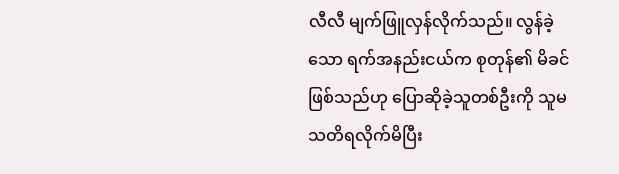လီလီ မျက်ဖြူလှန်လိုက်သည်။ လွန်ခဲ့သော ရက်အနည်းငယ်က စုတုန်၏ မိခင်ဖြစ်သည်ဟု ပြောဆိုခဲ့သူတစ်ဦးကို သူမ သတိရလိုက်မိပြီး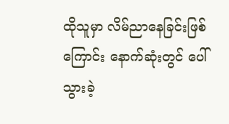ထိုသူမှာ လိမ်ညာနေခြင်းဖြစ်ကြောင်း နောက်ဆုံးတွင် ပေါ်သွားခဲ့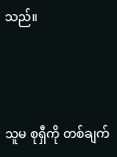သည်။



သူမ စုရှီကို တစ်ချက်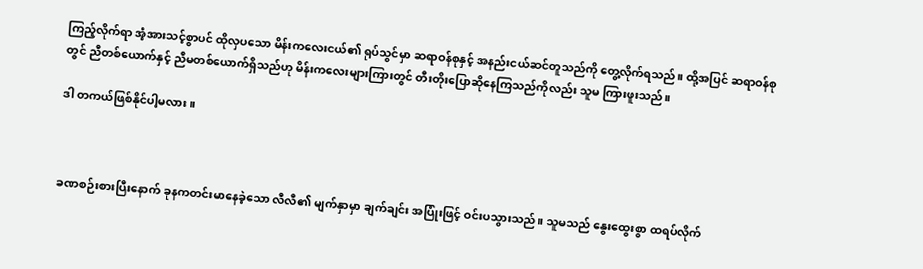ကြည့်လိုက်ရာ အံ့အားသင့်စွာပင် ထိုလှပသော မိန်းကလေးငယ်၏ ရုပ်သွင်မှာ ဆရာဝန်စုနှင့် အနည်းငယ်ဆင်တူသည်ကို တွေ့လိုက်ရသည်။ ထို့အပြင် ဆရာဝန်စုတွင် ညီတစ်ယောက်နှင့် ညီမတစ်ယောက်ရှိသည်ဟု မိန်းကလေးများကြားတွင် တီးတိုးပြောဆိုနေကြသည်ကိုလည်း သူမ ကြားဖူးသည်။

ဒါ တကယ်ဖြစ်နိုင်ပါ့မလား။



ခဏစဉ်းစားပြီးနောက် ခုနကတင်းမာနေခဲ့သော လီလီ၏ မျက်နှာမှာ ချက်ချင်း အပြုံးဖြင့် ဝင်းပသွားသည်။ သူမသည် နွေးထွေးစွာ ထရပ်လိုက်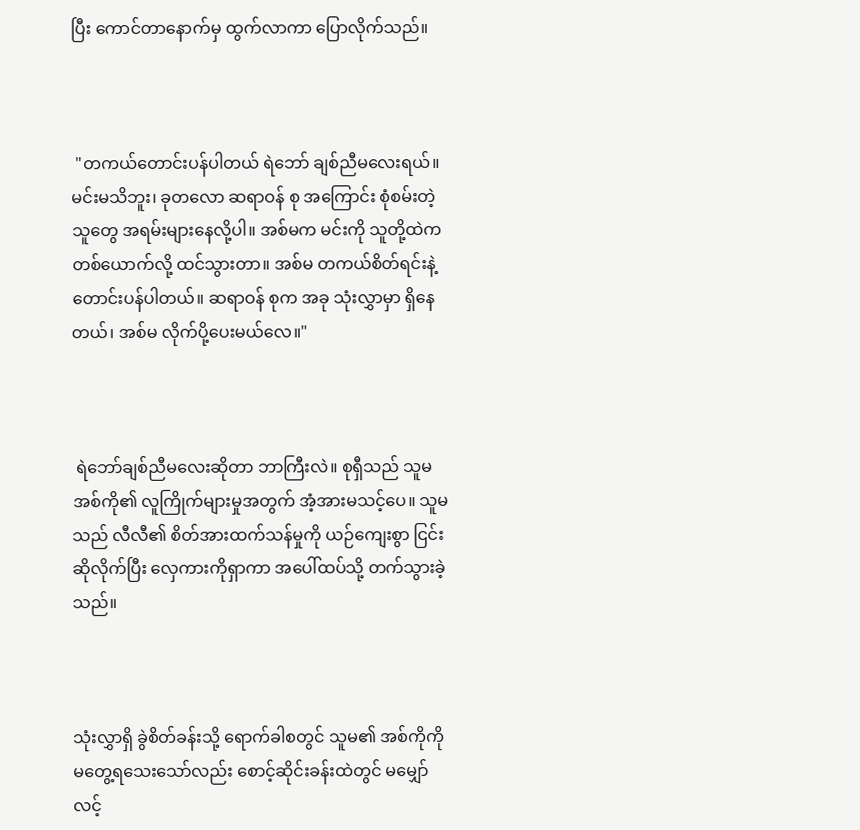ပြီး ကောင်တာနောက်မှ ထွက်လာကာ ပြောလိုက်သည်။



 "တကယ်တောင်းပန်ပါတယ် ရဲဘော် ချစ်ညီမလေးရယ်။ မင်းမသိဘူး၊ ခုတလော ဆရာဝန် စု အကြောင်း စုံစမ်းတဲ့သူတွေ အရမ်းများနေလို့ပါ။ အစ်မက မင်းကို သူတို့ထဲက တစ်ယောက်လို့ ထင်သွားတာ။ အစ်မ တကယ်စိတ်ရင်းနဲ့ တောင်းပန်ပါတယ်။ ဆရာဝန် စုက အခု သုံးလွှာမှာ ရှိနေတယ်၊ အစ်မ လိုက်ပို့ပေးမယ်လေ။"



 ရဲဘော်ချစ်ညီမလေးဆိုတာ ဘာကြီးလဲ။ စုရှီသည် သူမအစ်ကို၏ လူကြိုက်များမှုအတွက် အံ့အားမသင့်ပေ။ သူမသည် လီလီ၏ စိတ်အားထက်သန်မှုကို ယဉ်ကျေးစွာ ငြင်းဆိုလိုက်ပြီး လှေကားကိုရှာကာ အပေါ်ထပ်သို့ တက်သွားခဲ့သည်။



သုံးလွှာရှိ ခွဲစိတ်ခန်းသို့ ရောက်ခါစတွင် သူမ၏ အစ်ကိုကို မတွေ့ရသေးသော်လည်း စောင့်ဆိုင်းခန်းထဲတွင် မမျှော်လင့်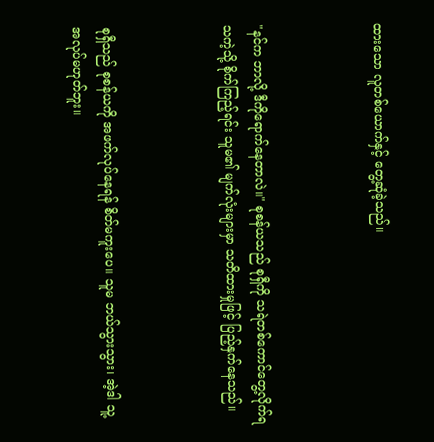ထားသော လူတစ်ယောက်နှင့် တွေ့ဆုံခဲ့သည်။



"နင်က ဘာလို့ ဒီကိုရောက်နေတာလဲ။" စုစန်ယသည် စုရှီကို သရဲတစ်ကောင်တွေ့လိုက်ရသကဲ့သို့ စိုက်ကြည့်ရင်း သူမ၏ မျက်လုံးများမှာ သတိထားမှုဖြင့် ပြည့်နှက်နေသည်။



စုရှီသည် စုစန်ယကို အဖက်လုပ်နေရန် စိတ်မကူးပေ။ သူမ ဘယ်သွားသွား၊ အဲ့ဒါ သူ့အလုပ်မဟုတ်ဘူး။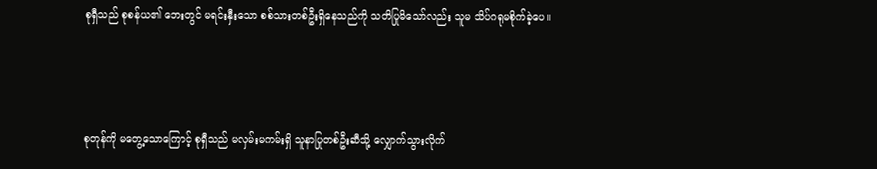စုရှီသည် စုစန်ယ၏ ဘေးတွင် မရင်းနှီးသော စစ်သားတစ်ဦးရှိနေသည်ကို သတိပြုမိသော်လည်း သူမ သိပ်ဂရုမစိုက်ခဲ့ပေ။



စုတုန်ကို မတွေ့သောကြောင့် စုရှီသည် မလှမ်းမကမ်းရှိ သူနာပြုတစ်ဦးဆီသို့ လျှောက်သွားလိုက်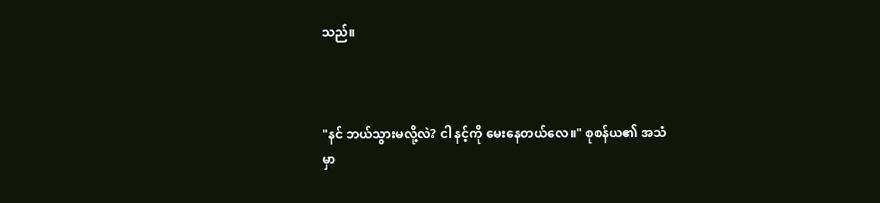သည်။



"နင် ဘယ်သွားမလို့လဲ? ငါ နင့်ကို မေးနေတယ်လေ။" စုစန်ယ၏ အသံမှာ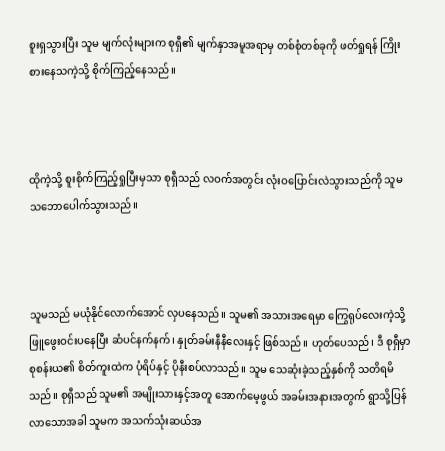စူးရှသွားပြီး သူမ မျက်လုံးများက စုရှီ၏ မျက်နှာအမူအရာမှ တစ်စုံတစ်ခုကို ဖတ်ရှုရန် ကြိုးစားနေသကဲ့သို့ စိုက်ကြည့်နေသည်။



ထိုကဲ့သို့ စူးစိုက်ကြည့်ရှုပြီးမှသာ စုရှီသည် လဝက်အတွင်း လုံးဝပြောင်းလဲသွားသည်ကို သူမ သဘောပေါက်သွားသည်။



သူမသည် မယုံနိုင်လောက်အောင် လှပနေသည်။ သူမ၏ အသားအရေမှာ ကြွေရုပ်လေးကဲ့သို့ ဖြူဖွေးဝင်းပနေပြီး ဆံပင်နက်နက်၊ နှုတ်ခမ်းနီနီလေးနှင့် ဖြစ်သည်။ ဟုတ်ပေသည်၊ ဒီ စုရှီမှာ စုစန်းယ၏ စိတ်ကူးထဲက ပုံရိပ်နှင့် ပိုနီးစပ်လာသည်။ သူမ သေဆုံးခဲ့သည့်နှစ်ကို သတိရမိသည်။ စုရှီသည် သူမ၏ အမျိုးသားနှင့်အတူ အောက်မေ့ဖွယ် အခမ်းအနားအတွက် ရွာသို့ပြန်လာသောအခါ သူမက အသက်သုံးဆယ်အ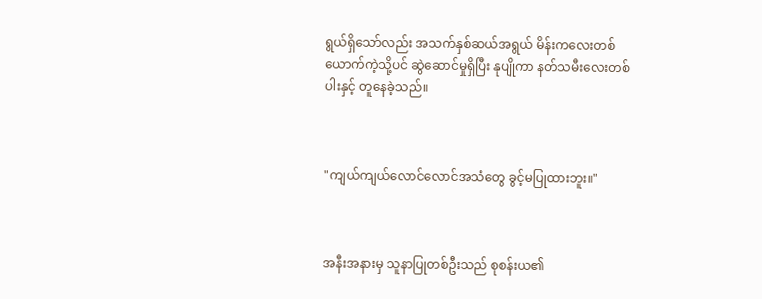ရွယ်ရှိသော်လည်း အသက်နှစ်ဆယ်အရွယ် မိန်းကလေးတစ်ယောက်ကဲ့သို့ပင် ဆွဲဆောင်မှုရှိပြီး နုပျိုကာ နတ်သမီးလေးတစ်ပါးနှင့် တူနေခဲ့သည်။



"ကျယ်ကျယ်လောင်လောင်အသံတွေ ခွင့်မပြုထားဘူး။"



အနီးအနားမှ သူနာပြုတစ်ဦးသည် စုစန်းယ၏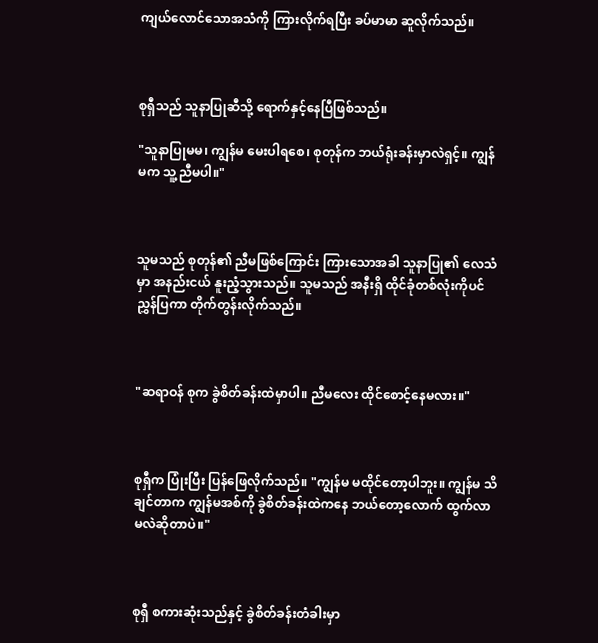ကျယ်လောင်သောအသံကို ကြားလိုက်ရပြီး ခပ်မာမာ ဆူလိုက်သည်။



စုရှီသည် သူနာပြုဆီသို့ ရောက်နှင့်နေပြီဖြစ်သည်။

"သူနာပြုမမ၊ ကျွန်မ မေးပါရစေ၊ စုတုန်က ဘယ်ရုံးခန်းမှာလဲရှင့်။ ကျွန်မက သူ့ညီမပါ။"



သူမသည် စုတုန်၏ ညီမဖြစ်ကြောင်း ကြားသောအခါ သူနာပြု၏ လေသံမှာ အနည်းငယ် နူးညံ့သွားသည်။ သူမသည် အနီးရှိ ထိုင်ခုံတစ်လုံးကိုပင် ညွှန်ပြကာ တိုက်တွန်းလိုက်သည်။



"ဆရာဝန် စုက ခွဲစိတ်ခန်းထဲမှာပါ။ ညီမလေး ထိုင်စောင့်နေမလား။"



စုရှီက ပြုံးပြီး ပြန်ဖြေလိုက်သည်။ "ကျွန်မ မထိုင်တော့ပါဘူး။ ကျွန်မ သိချင်တာက ကျွန်မအစ်ကို ခွဲစိတ်ခန်းထဲကနေ ဘယ်တော့လောက် ထွက်လာမလဲဆိုတာပဲ။"



စုရှီ စကားဆုံးသည်နှင့် ခွဲစိတ်ခန်းတံခါးမှာ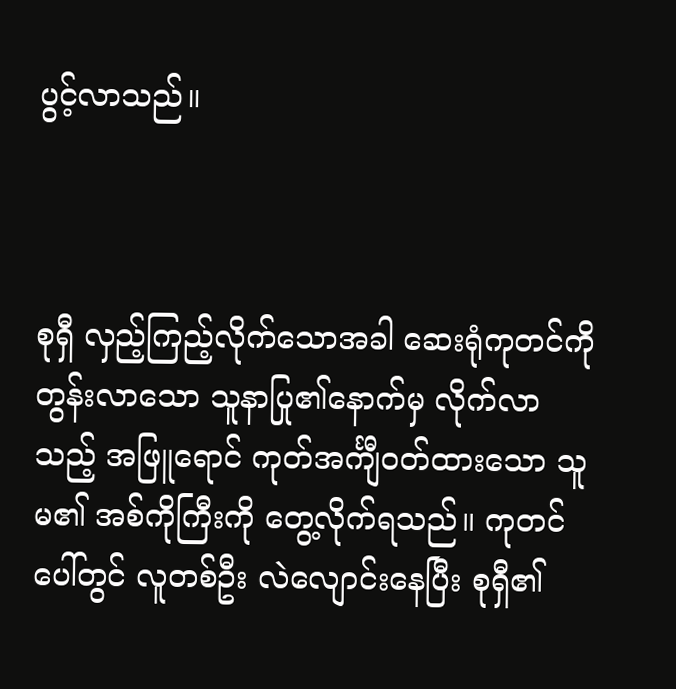ပွင့်လာသည်။



စုရှီ လှည့်ကြည့်လိုက်သောအခါ ဆေးရုံကုတင်ကို တွန်းလာသော သူနာပြု၏နောက်မှ လိုက်လာသည့် အဖြူရောင် ကုတ်အင်္ကျီဝတ်ထားသော သူမ၏ အစ်ကိုကြီးကို တွေ့လိုက်ရသည်။ ကုတင်ပေါ်တွင် လူတစ်ဦး လဲလျောင်းနေပြီး စုရှီ၏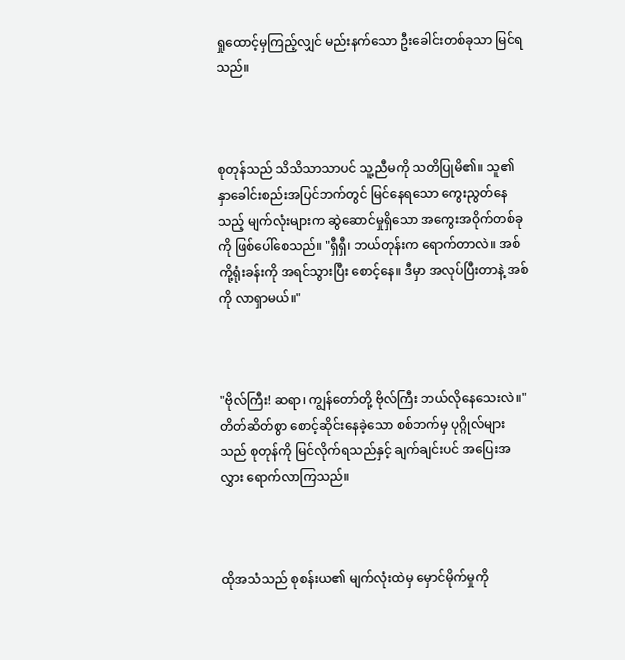ရှုထောင့်မှကြည့်လျှင် မည်းနက်သော ဦးခေါင်းတစ်ခုသာ မြင်ရသည်။



စုတုန်သည် သိသိသာသာပင် သူ့ညီမကို သတိပြုမိ၏။ သူ၏ နှာခေါင်းစည်းအပြင်ဘက်တွင် မြင်နေရသော ကွေးညွတ်နေသည့် မျက်လုံးများက ဆွဲဆောင်မှုရှိသော အကွေးအဝိုက်တစ်ခုကို ဖြစ်ပေါ်စေသည်။ "ရှီရှီ၊ ဘယ်တုန်းက ရောက်တာလဲ။ အစ်ကို့ရုံးခန်းကို အရင်သွားပြီး စောင့်နေ။ ဒီမှာ အလုပ်ပြီးတာနဲ့ အစ်ကို လာရှာမယ်။"



"ဗိုလ်ကြီး! ဆရာ၊ ကျွန်တော်တို့ ဗိုလ်ကြီး ဘယ်လိုနေသေးလဲ။" တိတ်ဆိတ်စွာ စောင့်ဆိုင်းနေခဲ့သော စစ်ဘက်မှ ပုဂ္ဂိုလ်များသည် စုတုန်ကို မြင်လိုက်ရသည်နှင့် ချက်ချင်းပင် အပြေးအလွှား ရောက်လာကြသည်။



ထိုအသံသည် စုစန်းယ၏ မျက်လုံးထဲမှ မှောင်မိုက်မှုကို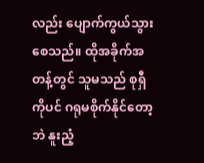လည်း ပျောက်ကွယ်သွားစေသည်။ ထိုအခိုက်အတန့်တွင် သူမသည် စုရှီကိုပင် ဂရုမစိုက်နိုင်တော့ဘဲ နူးညံ့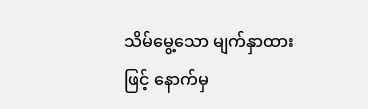သိမ်မွေ့သော မျက်နှာထားဖြင့် နောက်မှ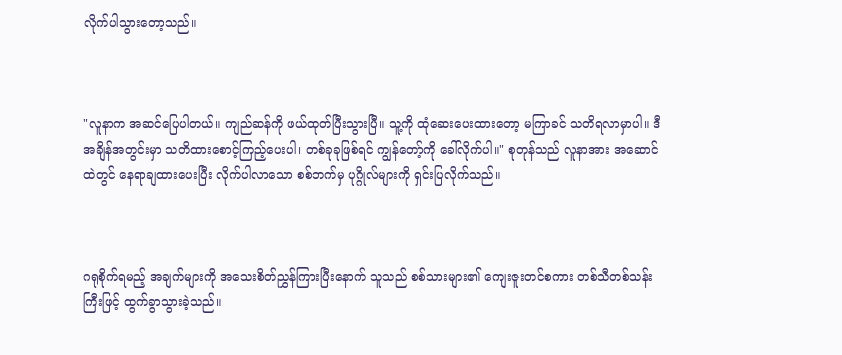လိုက်ပါသွားတော့သည်။



"လူနာက အဆင်ပြေပါတယ်။ ကျည်ဆန်ကို ဖယ်ထုတ်ပြီးသွားပြီ။ သူ့ကို ထုံဆေးပေးထားတော့ မကြာခင် သတိရလာမှာပါ။ ဒီအချိန်အတွင်းမှာ သတိထားစောင့်ကြည့်ပေးပါ၊ တစ်ခုခုဖြစ်ရင် ကျွန်တော့်ကို ခေါ်လိုက်ပါ။" စုတုန်သည် လူနာအား အဆောင်ထဲတွင် နေရာချထားပေးပြီး လိုက်ပါလာသော စစ်ဘက်မှ ပုဂ္ဂိုလ်များကို ရှင်းပြလိုက်သည်။



ဂရုစိုက်ရမည့် အချက်များကို အသေးစိတ်ညွှန်ကြားပြီးနောက် သူသည် စစ်သားများ၏ ကျေးဇူးတင်စကား တစ်သီတစ်သန်းကြီးဖြင့် ထွက်ခွာသွားခဲ့သည်။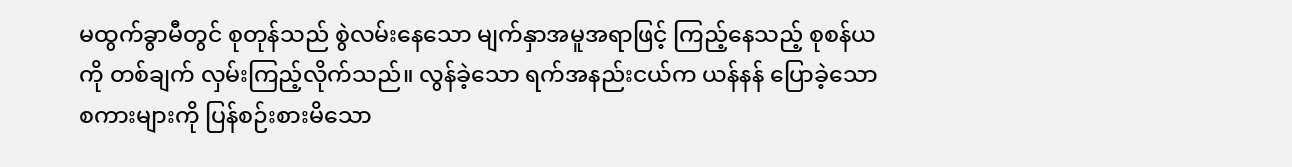မထွက်ခွာမီတွင် စုတုန်သည် စွဲလမ်းနေသော မျက်နှာအမူအရာဖြင့် ကြည့်နေသည့် စုစန်ယကို တစ်ချက် လှမ်းကြည့်လိုက်သည်။ လွန်ခဲ့သော ရက်အနည်းငယ်က ယန်နန် ပြောခဲ့သော စကားများကို ပြန်စဉ်းစားမိသော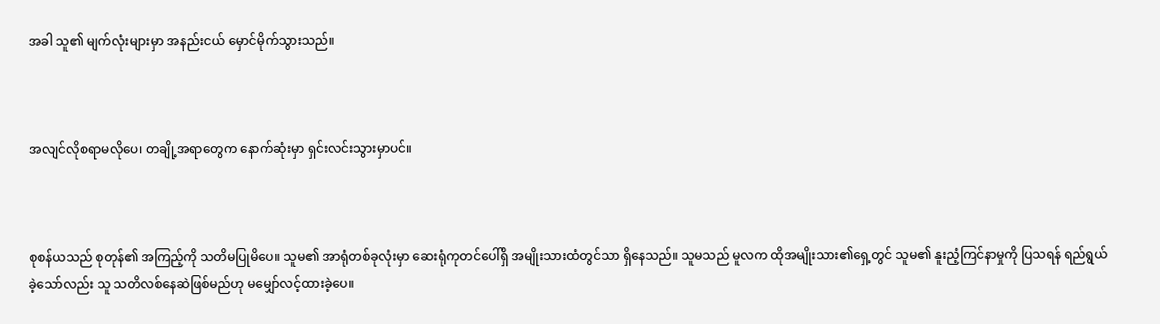အခါ သူ၏ မျက်လုံးများမှာ အနည်းငယ် မှောင်မိုက်သွားသည်။



အလျင်လိုစရာမလိုပေ၊ တချို့အရာတွေက နောက်ဆုံးမှာ ရှင်းလင်းသွားမှာပင်။



စုစန်ယသည် စုတုန်၏ အကြည့်ကို သတိမပြုမိပေ။ သူမ၏ အာရုံတစ်ခုလုံးမှာ ဆေးရုံကုတင်ပေါ်ရှိ အမျိုးသားထံတွင်သာ ရှိနေသည်။ သူမသည် မူလက ထိုအမျိုးသား၏ရှေ့တွင် သူမ၏ နူးညံ့ကြင်နာမှုကို ပြသရန် ရည်ရွယ်ခဲ့သော်လည်း သူ သတိလစ်နေဆဲဖြစ်မည်ဟု မမျှော်လင့်ထားခဲ့ပေ။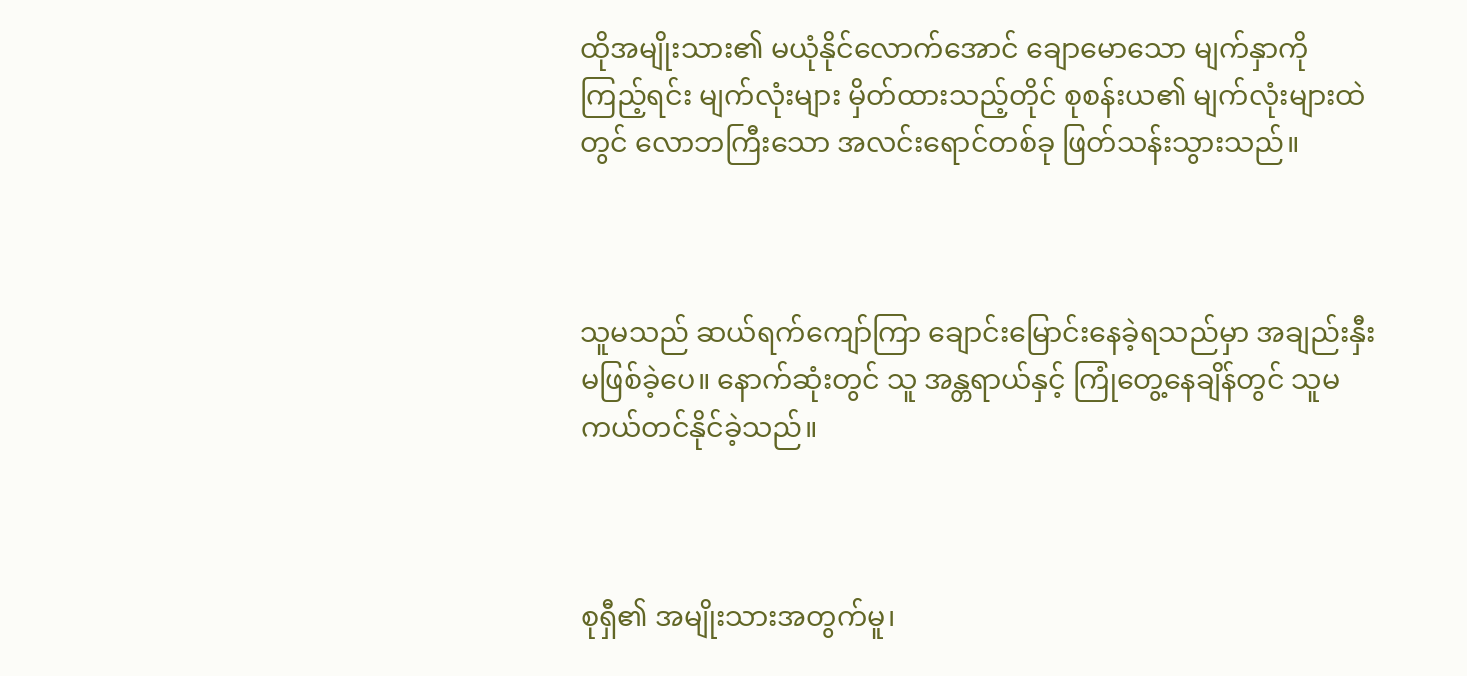ထိုအမျိုးသား၏ မယုံနိုင်လောက်အောင် ချောမောသော မျက်နှာကို ကြည့်ရင်း မျက်လုံးများ မှိတ်ထားသည့်တိုင် စုစန်းယ၏ မျက်လုံးများထဲတွင် လောဘကြီးသော အလင်းရောင်တစ်ခု ဖြတ်သန်းသွားသည်။



သူမသည် ဆယ်ရက်ကျော်ကြာ ချောင်းမြောင်းနေခဲ့ရသည်မှာ အချည်းနှီးမဖြစ်ခဲ့ပေ။ နောက်ဆုံးတွင် သူ အန္တရာယ်နှင့် ကြုံတွေ့နေချိန်တွင် သူမ ကယ်တင်နိုင်ခဲ့သည်။



စုရှီ၏ အမျိုးသားအတွက်မူ၊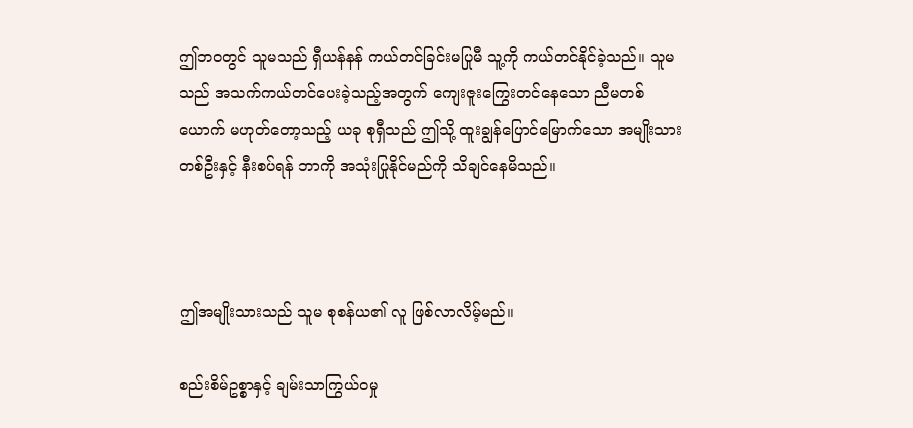ဤဘဝတွင် သူမသည် ရှီယန်နန် ကယ်တင်ခြင်းမပြုမီ သူ့ကို ကယ်တင်နိုင်ခဲ့သည်။ သူမသည် အသက်ကယ်တင်ပေးခဲ့သည့်အတွက် ကျေးဇူးကြွေးတင်နေသော ညီမတစ်ယောက် မဟုတ်တော့သည့် ယခု စုရှီသည် ဤသို့ ထူးချွန်ပြောင်မြောက်သော အမျိုးသားတစ်ဦးနှင့် နီးစပ်ရန် ဘာကို အသုံးပြုနိုင်မည်ကို သိချင်နေမိသည်။



ဤအမျိုးသားသည် သူမ စုစန်ယ၏ လူ ဖြစ်လာလိမ့်မည်။

စည်းစိမ်ဥစ္စာနှင့် ချမ်းသာကြွယ်ဝမှု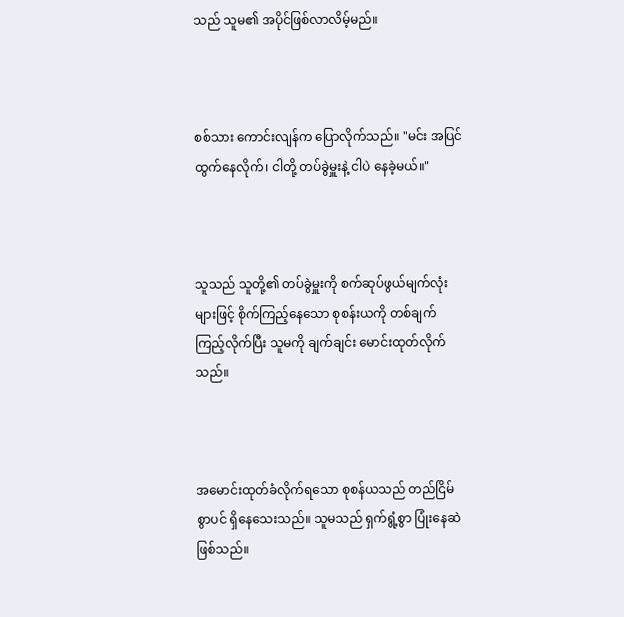သည် သူမ၏ အပိုင်ဖြစ်လာလိမ့်မည်။



စစ်သား ကောင်းလျန်က ပြောလိုက်သည်။ "မင်း အပြင်ထွက်နေလိုက်၊ ငါတို့ တပ်ခွဲမှူးနဲ့ ငါပဲ နေခဲ့မယ်။"



သူသည် သူတို့၏ တပ်ခွဲမှူးကို စက်ဆုပ်ဖွယ်မျက်လုံးများဖြင့် စိုက်ကြည့်နေသော စုစန်းယကို တစ်ချက်ကြည့်လိုက်ပြီး သူမကို ချက်ချင်း မောင်းထုတ်လိုက်သည်။



အမောင်းထုတ်ခံလိုက်ရသော စုစန်ယသည် တည်ငြိမ်စွာပင် ရှိနေသေးသည်။ သူမသည် ရှက်ရွံ့စွာ ပြုံးနေဆဲဖြစ်သည်။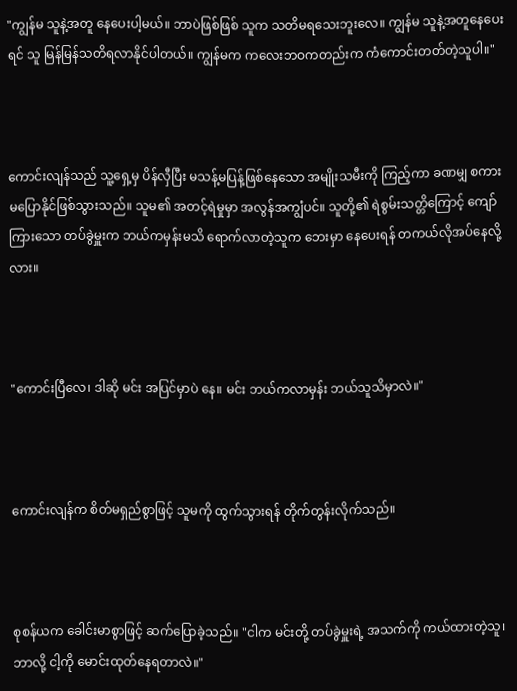"ကျွန်မ သူနဲ့အတူ နေပေးပါ့မယ်။ ဘာပဲဖြစ်ဖြစ် သူက သတိမရသေးဘူးလေ။ ကျွန်မ သူနဲ့အတူနေပေးရင် သူ မြန်မြန်သတိရလာနိုင်ပါတယ်။ ကျွန်မက ကလေးဘဝကတည်းက ကံကောင်းတတ်တဲ့သူပါ။"



ကောင်းလျန်သည် သူ့ရှေ့မှ ပိန်လှီပြီး မသန့်မပြန့်ဖြစ်နေသော အမျိုးသမီးကို ကြည့်ကာ ခဏမျှ စကားမပြောနိုင်ဖြစ်သွားသည်။ သူမ၏ အတင့်ရဲမှုမှာ အလွန်အကျွံပင်။ သူတို့၏ ရဲစွမ်းသတ္တိကြောင့် ကျော်ကြားသော တပ်ခွဲမှူးက ဘယ်ကမှန်းမသိ ရောက်လာတဲ့သူက ဘေးမှာ နေပေးရန် တကယ်လိုအပ်နေလို့လား။



"ကောင်းပြီလေ၊ ဒါဆို မင်း အပြင်မှာပဲ နေ။ မင်း ဘယ်ကလာမှန်း ဘယ်သူသိမှာလဲ။"



ကောင်းလျန်က စိတ်မရှည်စွာဖြင့် သူမကို ထွက်သွားရန် တိုက်တွန်းလိုက်သည်။



စုစန်ယက ခေါင်းမာစွာဖြင့် ဆက်ပြောခဲ့သည်။ "ငါက မင်းတို့ တပ်ခွဲမှူးရဲ့ အသက်ကို ကယ်ထားတဲ့သူ၊ ဘာလို့ ငါ့ကို မောင်းထုတ်နေရတာလဲ။"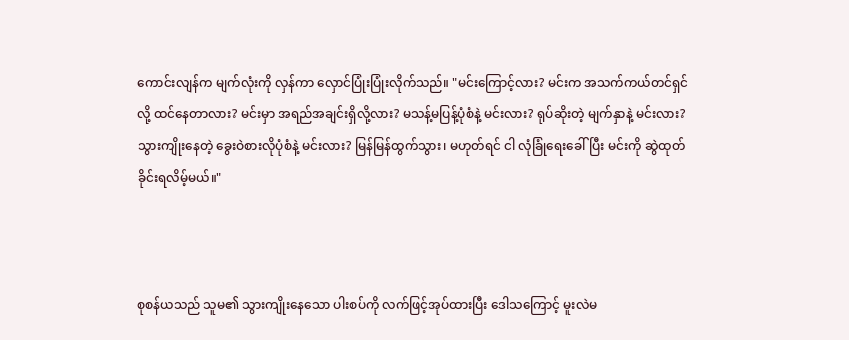ကောင်းလျန်က မျက်လုံးကို လှန်ကာ လှောင်ပြုံးပြုံးလိုက်သည်။ "မင်းကြောင့်လား? မင်းက အသက်ကယ်တင်ရှင်လို့ ထင်နေတာလား? မင်းမှာ အရည်အချင်းရှိလို့လား? မသန့်မပြန့်ပုံစံနဲ့ မင်းလား? ရုပ်ဆိုးတဲ့ မျက်နှာနဲ့ မင်းလား? သွားကျိုးနေတဲ့ ခွေးဝဲစားလိုပုံစံနဲ့ မင်းလား? မြန်မြန်ထွက်သွား၊ မဟုတ်ရင် ငါ လုံခြုံရေးခေါ်ပြီး မင်းကို ဆွဲထုတ်ခိုင်းရလိမ့်မယ်။"



စုစန်ယသည် သူမ၏ သွားကျိုးနေသော ပါးစပ်ကို လက်ဖြင့်အုပ်ထားပြီး ဒေါသကြောင့် မူးလဲမ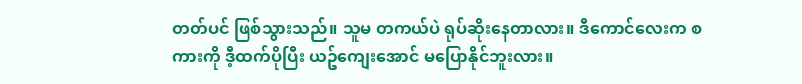တတ်ပင် ဖြစ်သွားသည်။ သူမ တကယ်ပဲ ရုပ်ဆိုးနေတာလား။ ဒီကောင်လေးက စကားကို ဒီ့ထက်ပိုပြီး ယဥ်ကျေးအောင် မပြောနိုင်ဘူးလား။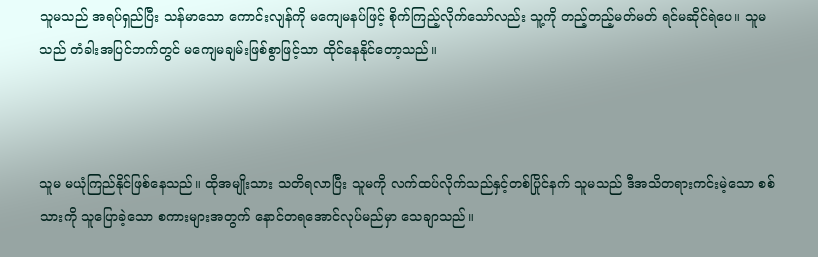သူမသည် အရပ်ရှည်ပြီး သန်မာသော ကောင်းလျန်ကို မကျေမနပ်ဖြင့် စိုက်ကြည့်လိုက်သော်လည်း သူ့ကို တည့်တည့်မတ်မတ် ရင်မဆိုင်ရဲပေ။ သူမသည် တံခါးအပြင်ဘက်တွင် မကျေမချမ်းဖြစ်စွာဖြင့်သာ ထိုင်နေနိုင်တော့သည်။



သူမ မယုံကြည်နိုင်ဖြစ်နေသည်။ ထိုအမျိုးသား သတိရလာပြီး သူမကို လက်ထပ်လိုက်သည်နှင့်တစ်ပြိုင်နက် သူမသည် ဒီအသိတရားကင်းမဲ့သော စစ်သားကို သူပြောခဲ့သော စကားများအတွက် နောင်တရအောင်လုပ်မည်မှာ သေချာသည်။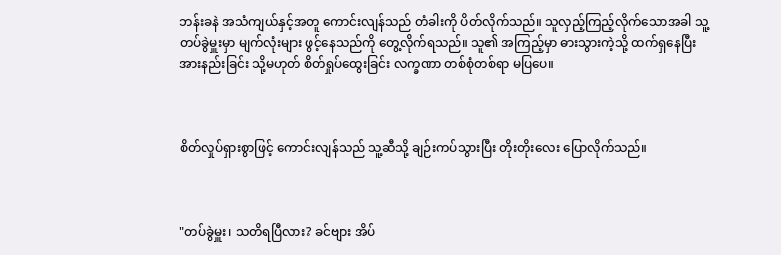ဘန်းခနဲ အသံကျယ်နှင့်အတူ ကောင်းလျန်သည် တံခါးကို ပိတ်လိုက်သည်။ သူလှည့်ကြည့်လိုက်သောအခါ သူ့တပ်ခွဲမှူးမှာ မျက်လုံးများ ဖွင့်နေသည်ကို တွေ့လိုက်ရသည်။ သူ၏ အကြည့်မှာ ဓားသွားကဲ့သို့ ထက်ရှနေပြီး အားနည်းခြင်း သို့မဟုတ် စိတ်ရှုပ်ထွေးခြင်း လက္ခဏာ တစ်စုံတစ်ရာ မပြပေ။



စိတ်လှုပ်ရှားစွာဖြင့် ကောင်းလျန်သည် သူ့ဆီသို့ ချဉ်းကပ်သွားပြီး တိုးတိုးလေး ပြောလိုက်သည်။



"တပ်ခွဲမှူး၊ သတိရပြီလား? ခင်ဗျား အိပ်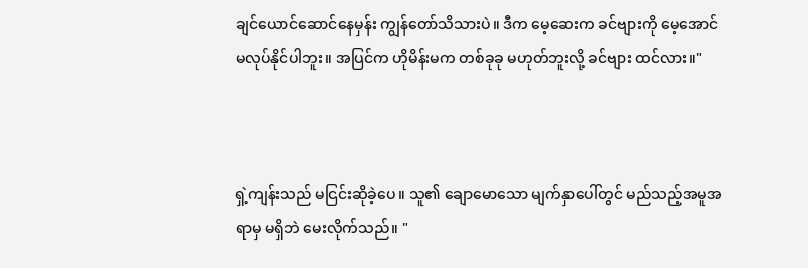ချင်ယောင်ဆောင်နေမှန်း ကျွန်တော်သိသားပဲ။ ဒီက မေ့ဆေးက ခင်ဗျားကို မေ့အောင် မလုပ်နိုင်ပါဘူး။ အပြင်က ဟိုမိန်းမက တစ်ခုခု မဟုတ်ဘူးလို့ ခင်ဗျား ထင်လား။"



ရှဲ့ကျန်းသည် မငြင်းဆိုခဲ့ပေ။ သူ၏ ချောမောသော မျက်နှာပေါ်တွင် မည်သည့်အမူအရာမှ မရှိဘဲ မေးလိုက်သည်။ "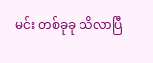မင်း တစ်ခုခု သိလာပြီ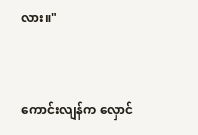လား။"



ကောင်းလျန်က လှောင်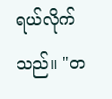ရယ်လိုက်သည်။ "တ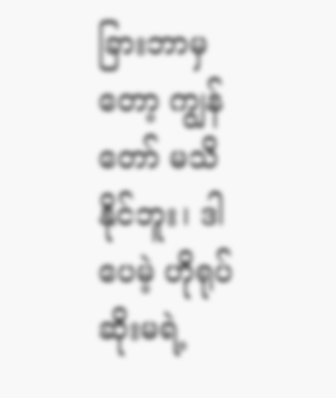ခြားဘာမှတော့ ကျွန်တော် မသိနိုင်ဘူး၊ ဒါပေမဲ့ ဟိုရုပ်ဆိုးမရဲ့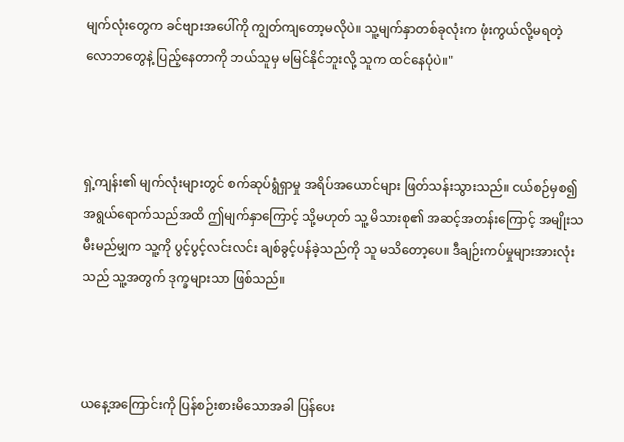မျက်လုံးတွေက ခင်ဗျားအပေါ်ကို ကျွတ်ကျတော့မလိုပဲ။ သူ့မျက်နှာတစ်ခုလုံးက ဖုံးကွယ်လို့မရတဲ့ လောဘတွေနဲ့ ပြည့်နေတာကို ဘယ်သူမှ မမြင်နိုင်ဘူးလို့ သူက ထင်နေပုံပဲ။"



ရှဲ့ကျန်း၏ မျက်လုံးများတွင် စက်ဆုပ်ရွံရှာမှု အရိပ်အယောင်များ ဖြတ်သန်းသွားသည်။ ငယ်စဉ်မှစ၍ အရွယ်ရောက်သည်အထိ ဤမျက်နှာကြောင့် သို့မဟုတ် သူ့ မိသားစု၏ အဆင့်အတန်းကြောင့် အမျိုးသမီးမည်မျှက သူ့ကို ပွင့်ပွင့်လင်းလင်း ချစ်ခွင့်ပန်ခဲ့သည်ကို သူ မသိတော့ပေ။ ဒီချဉ်းကပ်မှုများအားလုံးသည် သူ့အတွက် ဒုက္ခများသာ ဖြစ်သည်။



ယနေ့အကြောင်းကို ပြန်စဉ်းစားမိသောအခါ ပြန်ပေး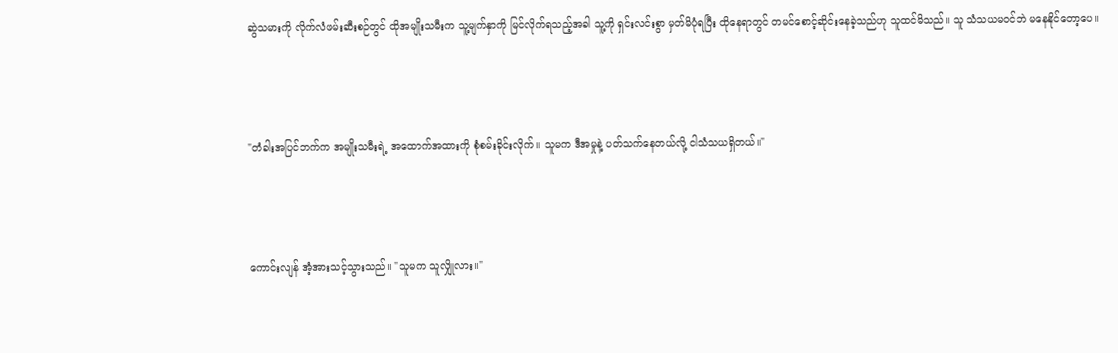ဆွဲသမားကို လိုက်လံဖမ်းဆီးစဉ်တွင် ထိုအမျိုးသမီးက သူ့မျက်နှာကို မြင်လိုက်ရသည့်အခါ သူ့ကို ရှင်းလင်းစွာ မှတ်မိပုံရပြီး ထိုနေရာတွင် တမင်စောင့်ဆိုင်းနေခဲ့သည်ဟု သူထင်မိသည်။ သူ သံသယမဝင်ဘဲ မနေနိုင်တော့ပေ။



"တံခါးအပြင်ဘက်က အမျိုးသမီးရဲ့ အထောက်အထားကို စုံစမ်းခိုင်းလိုက်။ သူမက ဒီအမှုနဲ့ ပတ်သက်နေတယ်လို့ ငါသံသယရှိတယ်။"



ကောင်းလျန် အံ့အားသင့်သွားသည်။ "သူမက သူလျှိုလား။"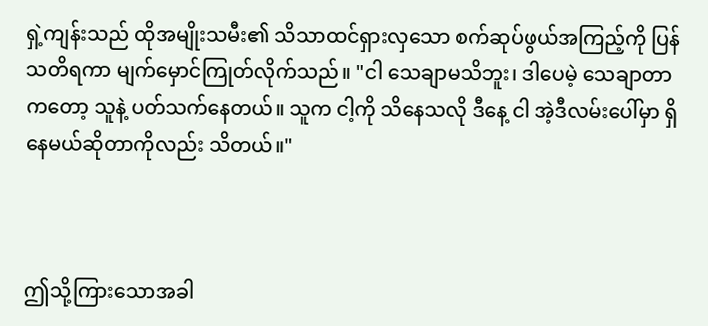ရှဲ့ကျန်းသည် ထိုအမျိုးသမီး၏ သိသာထင်ရှားလှသော စက်ဆုပ်ဖွယ်အကြည့်ကို ပြန်သတိရကာ မျက်မှောင်ကြုတ်လိုက်သည်။ "ငါ သေချာမသိဘူး၊ ဒါပေမဲ့ သေချာတာကတော့ သူနဲ့ ပတ်သက်နေတယ်။ သူက ငါ့ကို သိနေသလို ဒီနေ့ ငါ အဲ့ဒီလမ်းပေါ်မှာ ရှိနေမယ်ဆိုတာကိုလည်း သိတယ်။"



ဤသို့ကြားသောအခါ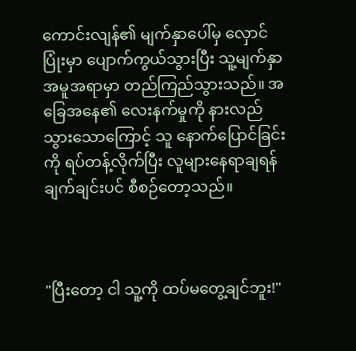ကောင်းလျန်၏ မျက်နှာပေါ်မှ လှောင်ပြုံးမှာ ပျောက်ကွယ်သွားပြီး သူ့မျက်နှာအမူအရာမှာ တည်ကြည်သွားသည်။ အခြေအနေ၏ လေးနက်မှုကို နားလည်သွားသောကြောင့် သူ နောက်ပြောင်ခြင်းကို ရပ်တန့်လိုက်ပြီး လူများနေရာချရန် ချက်ချင်းပင် စီစဉ်တော့သည်။



"ပြီးတော့ ငါ သူ့ကို ထပ်မတွေ့ချင်ဘူး!"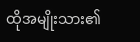ထိုအမျိုးသား၏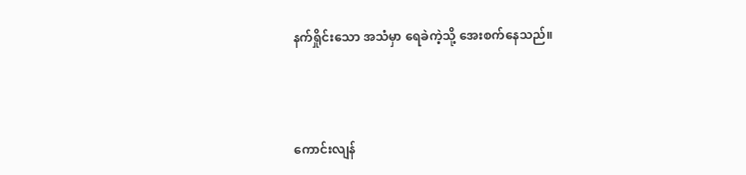နက်ရှိုင်းသော အသံမှာ ရေခဲကဲ့သို့ အေးစက်နေသည်။



ကောင်းလျန်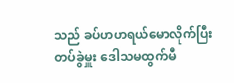သည် ခပ်ဟဟရယ်မောလိုက်ပြီး တပ်ခွဲမှူး ဒေါသမထွက်မီ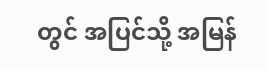တွင် အပြင်သို့ အမြန်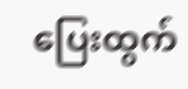ပြေးထွက်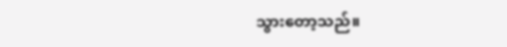သွားတော့သည်။